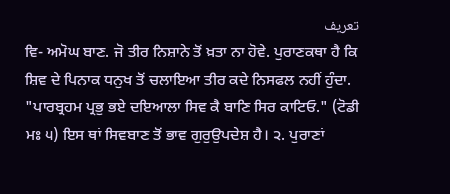تعریف
ਵਿ- ਅਮੋਘ ਬਾਣ. ਜੋ ਤੀਰ ਨਿਸ਼ਾਨੇ ਤੋਂ ਖ਼ਤਾ ਨਾ ਹੋਵੇ. ਪੁਰਾਣਕਥਾ ਹੈ ਕਿ ਸ਼ਿਵ ਦੇ ਪਿਨਾਕ ਧਨੁਖ ਤੋਂ ਚਲਾਇਆ ਤੀਰ ਕਦੇ ਨਿਸਫਲ ਨਹੀਂ ਹੁੰਦਾ. "ਪਾਰਬ੍ਰਹਮ ਪ੍ਰਭੁ ਭਏ ਦਇਆਲਾ ਸਿਵ ਕੈ ਬਾਣਿ ਸਿਰ ਕਾਟਿਓ." (ਟੋਡੀ ਮਃ ੫) ਇਸ ਥਾਂ ਸਿਵਬਾਣ ਤੋਂ ਭਾਵ ਗੁਰੁਉਪਦੇਸ਼ ਹੈ। ੨. ਪੁਰਾਣਾਂ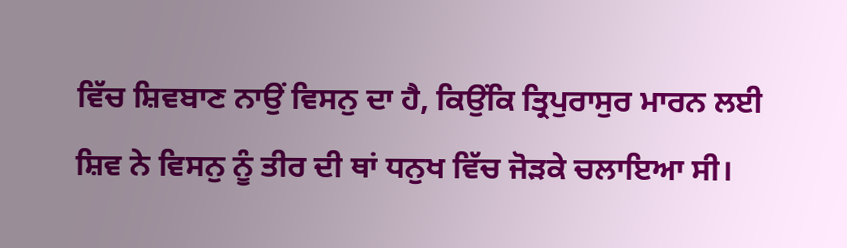ਵਿੱਚ ਸ਼ਿਵਬਾਣ ਨਾਉਂ ਵਿਸਨੁ ਦਾ ਹੈ, ਕਿਉਂਕਿ ਤ੍ਰਿਪੁਰਾਸੁਰ ਮਾਰਨ ਲਈ ਸ਼ਿਵ ਨੇ ਵਿਸਨੁ ਨੂੰ ਤੀਰ ਦੀ ਥਾਂ ਧਨੁਖ ਵਿੱਚ ਜੋੜਕੇ ਚਲਾਇਆ ਸੀ।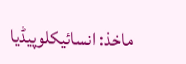ماخذ: انسائیکلوپیڈیا